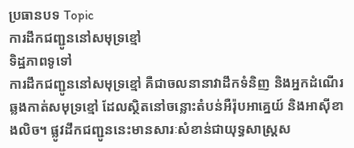ប្រធានបទ Topic
ការដឹកជញ្ជូននៅសមុទ្រខ្មៅ
ទិដ្ឋភាពទូទៅ
ការដឹកជញ្ជូននៅសមុទ្រខ្មៅ គឺជាចលនានាវាដឹកទំនិញ និងអ្នកដំណើរ ឆ្លងកាត់សមុទ្រខ្មៅ ដែលស្ថិតនៅចន្លោះតំបន់អឺរ៉ុបអាគ្នេយ៍ និងអាស៊ីខាងលិច។ ផ្លូវដឹកជញ្ជូននេះមានសារៈសំខាន់ជាយុទ្ធសាស្ត្រស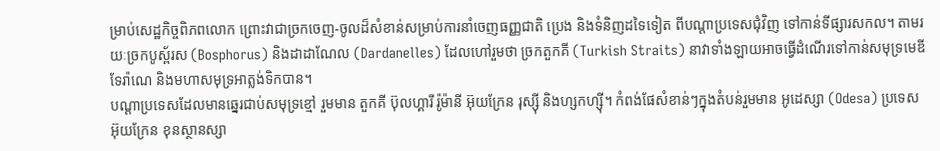ម្រាប់សេដ្ឋកិច្ចពិភពលោក ព្រោះវាជាច្រកចេញ-ចូលដ៏សំខាន់សម្រាប់ការនាំចេញធញ្ញជាតិ ប្រេង និងទំនិញដទៃទៀត ពីបណ្តាប្រទេសជុំវិញ ទៅកាន់ទីផ្សារសកល។ តាមរយៈច្រកបូស្ព័រស (Bosphorus) និងដាដាណែល (Dardanelles) ដែលហៅរួមថា ច្រកតួកគី (Turkish Straits) នាវាទាំងឡាយអាចធ្វើដំណើរទៅកាន់សមុទ្រមេឌីទែរ៉ាណេ និងមហាសមុទ្រអាត្លង់ទិកបាន។
បណ្តាប្រទេសដែលមានឆ្នេរជាប់សមុទ្រខ្មៅ រួមមាន តួកគី ប៊ុលហ្គារី រ៉ូម៉ានី អ៊ុយក្រែន រុស្ស៊ី និងហ្សកហ្ស៊ី។ កំពង់ផែសំខាន់ៗក្នុងតំបន់រួមមាន អូដេស្សា (Odesa) ប្រទេសអ៊ុយក្រែន ខុនស្ថានស្សា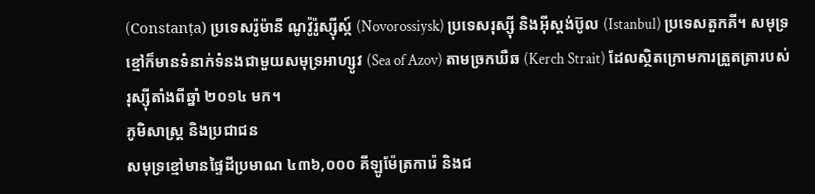(Constanța) ប្រទេសរ៉ូម៉ានី ណូវ៉ូរ៉ូស្ស៊ីស្ក៍ (Novorossiysk) ប្រទេសរុស្ស៊ី និងអ៊ីស្តង់ប៊ូល (Istanbul) ប្រទេសតួកគី។ សមុទ្រខ្មៅក៏មានទំនាក់ទំនងជាមួយសមុទ្រអាហ្សូវ (Sea of Azov) តាមច្រកឃឺឆ (Kerch Strait) ដែលស្ថិតក្រោមការត្រួតត្រារបស់រុស្ស៊ីតាំងពីឆ្នាំ ២០១៤ មក។
ភូមិសាស្ត្រ និងប្រជាជន
សមុទ្រខ្មៅមានផ្ទៃដីប្រមាណ ៤៣៦,០០០ គីឡូម៉ែត្រការ៉េ និងជ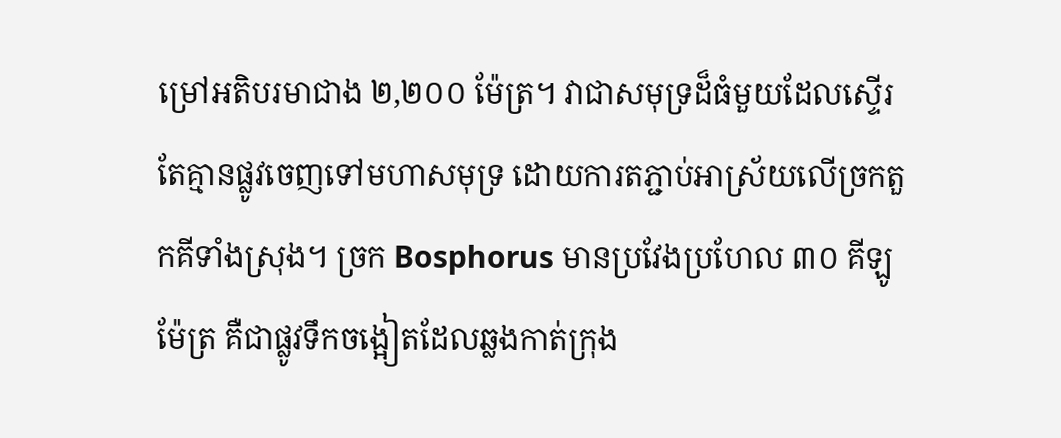ម្រៅអតិបរមាជាង ២,២០០ ម៉ែត្រ។ វាជាសមុទ្រដ៏ធំមួយដែលស្ទើរតែគ្មានផ្លូវចេញទៅមហាសមុទ្រ ដោយការតភ្ជាប់អាស្រ័យលើច្រកតួកគីទាំងស្រុង។ ច្រក Bosphorus មានប្រវែងប្រហែល ៣០ គីឡូម៉ែត្រ គឺជាផ្លូវទឹកចង្អៀតដែលឆ្លងកាត់ក្រុង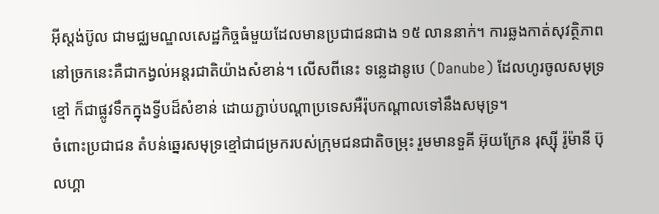អ៊ីស្តង់ប៊ូល ជាមជ្ឈមណ្ឌលសេដ្ឋកិច្ចធំមួយដែលមានប្រជាជនជាង ១៥ លាននាក់។ ការឆ្លងកាត់សុវត្ថិភាពនៅច្រកនេះគឺជាកង្វល់អន្តរជាតិយ៉ាងសំខាន់។ លើសពីនេះ ទន្លេដានូបេ (Danube) ដែលហូរចូលសមុទ្រខ្មៅ ក៏ជាផ្លូវទឹកក្នុងទ្វីបដ៏សំខាន់ ដោយភ្ជាប់បណ្តាប្រទេសអឺរ៉ុបកណ្តាលទៅនឹងសមុទ្រ។
ចំពោះប្រជាជន តំបន់ឆ្នេរសមុទ្រខ្មៅជាជម្រករបស់ក្រុមជនជាតិចម្រុះ រួមមានទួគី អ៊ុយក្រែន រុស្ស៊ី រ៉ូម៉ានី ប៊ុលហ្គា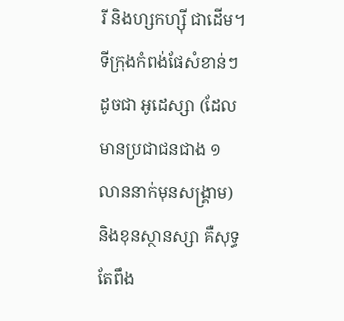រី និងហ្សកហ្ស៊ី ជាដើម។ ទីក្រុងកំពង់ផែសំខាន់ៗ ដូចជា អូដេស្សា (ដែលមានប្រជាជនជាង ១ លាននាក់មុនសង្គ្រាម) និងខុនស្ថានស្សា គឺសុទ្ធតែពឹង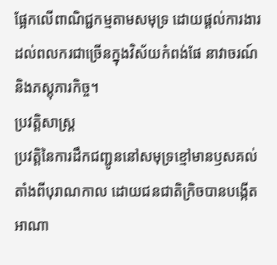ផ្អែកលើពាណិជ្ជកម្មតាមសមុទ្រ ដោយផ្តល់ការងារដល់ពលករជាច្រើនក្នុងវិស័យកំពង់ផែ នាវាចរណ៍ និងភស្តុភារកិច្ច។
ប្រវត្តិសាស្ត្រ
ប្រវត្តិនៃការដឹកជញ្ជូននៅសមុទ្រខ្មៅមានឫសគល់តាំងពីបុរាណកាល ដោយជនជាតិក្រិចបានបង្កើតអាណា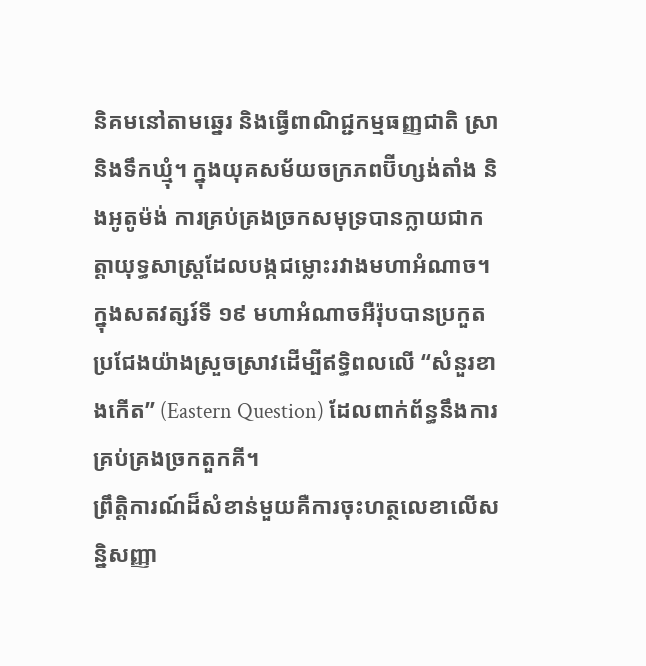និគមនៅតាមឆ្នេរ និងធ្វើពាណិជ្ជកម្មធញ្ញជាតិ ស្រា និងទឹកឃ្មុំ។ ក្នុងយុគសម័យចក្រភពប៊ីហ្សង់តាំង និងអូតូម៉ង់ ការគ្រប់គ្រងច្រកសមុទ្របានក្លាយជាកត្តាយុទ្ធសាស្ត្រដែលបង្កជម្លោះរវាងមហាអំណាច។ ក្នុងសតវត្សរ៍ទី ១៩ មហាអំណាចអឺរ៉ុបបានប្រកួតប្រជែងយ៉ាងស្រួចស្រាវដើម្បីឥទ្ធិពលលើ “សំនួរខាងកើត” (Eastern Question) ដែលពាក់ព័ន្ធនឹងការគ្រប់គ្រងច្រកតួកគី។
ព្រឹត្តិការណ៍ដ៏សំខាន់មួយគឺការចុះហត្ថលេខាលើសន្និសញ្ញា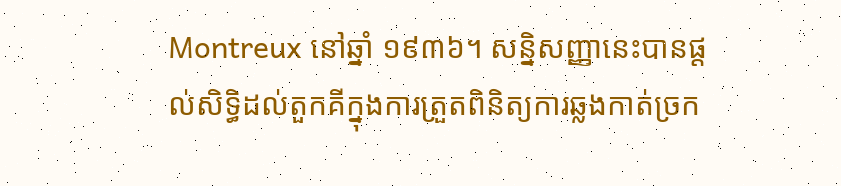Montreux នៅឆ្នាំ ១៩៣៦។ សន្និសញ្ញានេះបានផ្តល់សិទ្ធិដល់តួកគីក្នុងការត្រួតពិនិត្យការឆ្លងកាត់ច្រក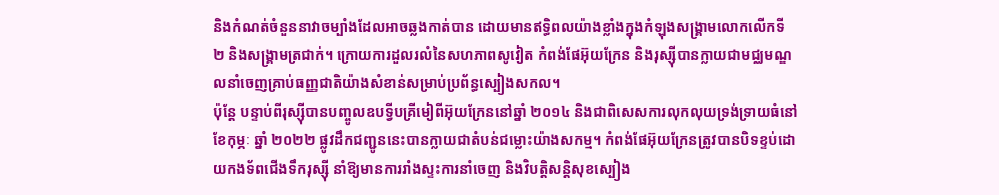និងកំណត់ចំនួននាវាចម្បាំងដែលអាចឆ្លងកាត់បាន ដោយមានឥទ្ធិពលយ៉ាងខ្លាំងក្នុងកំឡុងសង្គ្រាមលោកលើកទី ២ និងសង្គ្រាមត្រជាក់។ ក្រោយការដួលរលំនៃសហភាពសូវៀត កំពង់ផែអ៊ុយក្រែន និងរុស្ស៊ីបានក្លាយជាមជ្ឈមណ្ឌលនាំចេញគ្រាប់ធញ្ញជាតិយ៉ាងសំខាន់សម្រាប់ប្រព័ន្ធស្បៀងសកល។
ប៉ុន្តែ បន្ទាប់ពីរុស្ស៊ីបានបញ្ចូលឧបទ្វីបគ្រីមៀពីអ៊ុយក្រែននៅឆ្នាំ ២០១៤ និងជាពិសេសការលុកលុយទ្រង់ទ្រាយធំនៅខែកុម្ភៈ ឆ្នាំ ២០២២ ផ្លូវដឹកជញ្ជូននេះបានក្លាយជាតំបន់ជម្លោះយ៉ាងសកម្ម។ កំពង់ផែអ៊ុយក្រែនត្រូវបានបិទខ្ទប់ដោយកងទ័ពជើងទឹករុស្ស៊ី នាំឱ្យមានការរាំងស្ទះការនាំចេញ និងវិបត្តិសន្តិសុខស្បៀង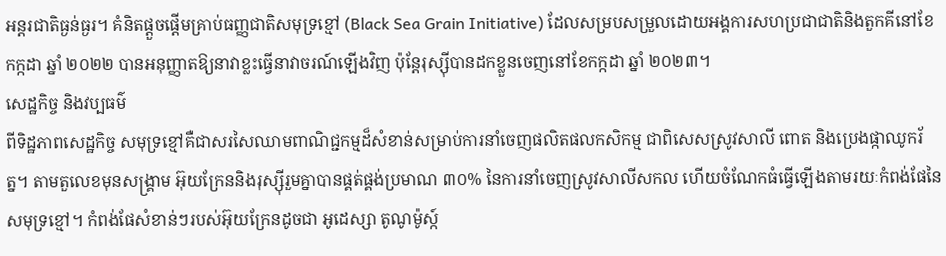អន្តរជាតិធ្ងន់ធ្ងរ។ គំនិតផ្តួចផ្តើមគ្រាប់ធញ្ញជាតិសមុទ្រខ្មៅ (Black Sea Grain Initiative) ដែលសម្របសម្រួលដោយអង្គការសហប្រជាជាតិនិងតួកគីនៅខែកក្កដា ឆ្នាំ ២០២២ បានអនុញ្ញាតឱ្យនាវាខ្លះធ្វើនាវាចរណ៍ឡើងវិញ ប៉ុន្តែរុស្ស៊ីបានដកខ្លួនចេញនៅខែកក្កដា ឆ្នាំ ២០២៣។
សេដ្ឋកិច្ច និងវប្បធម៌
ពីទិដ្ឋភាពសេដ្ឋកិច្ច សមុទ្រខ្មៅគឺជាសរសៃឈាមពាណិជ្ជកម្មដ៏សំខាន់សម្រាប់ការនាំចេញផលិតផលកសិកម្ម ជាពិសេសស្រូវសាលី ពោត និងប្រេងផ្កាឈូករ័ត្ន។ តាមតួលេខមុនសង្គ្រាម អ៊ុយក្រែននិងរុស្ស៊ីរួមគ្នាបានផ្គត់ផ្គង់ប្រមាណ ៣០% នៃការនាំចេញស្រូវសាលីសកល ហើយចំណែកធំធ្វើឡើងតាមរយៈកំពង់ផែនៃសមុទ្រខ្មៅ។ កំពង់ផែសំខាន់ៗរបស់អ៊ុយក្រែនដូចជា អូដេស្សា តូណូម៉ូស្ក៍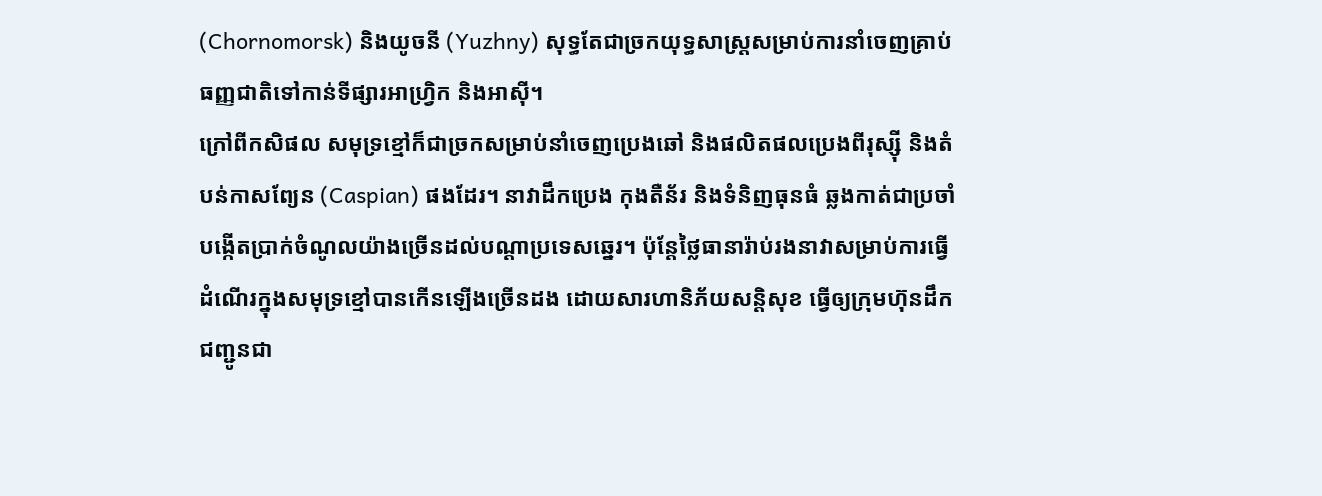(Chornomorsk) និងយូចនី (Yuzhny) សុទ្ធតែជាច្រកយុទ្ធសាស្ត្រសម្រាប់ការនាំចេញគ្រាប់ធញ្ញជាតិទៅកាន់ទីផ្សារអាហ្វ្រិក និងអាស៊ី។
ក្រៅពីកសិផល សមុទ្រខ្មៅក៏ជាច្រកសម្រាប់នាំចេញប្រេងឆៅ និងផលិតផលប្រេងពីរុស្ស៊ី និងតំបន់កាសព្យែន (Caspian) ផងដែរ។ នាវាដឹកប្រេង កុងតឺន័រ និងទំនិញធុនធំ ឆ្លងកាត់ជាប្រចាំ បង្កើតប្រាក់ចំណូលយ៉ាងច្រើនដល់បណ្តាប្រទេសឆ្នេរ។ ប៉ុន្តែថ្លៃធានារ៉ាប់រងនាវាសម្រាប់ការធ្វើដំណើរក្នុងសមុទ្រខ្មៅបានកើនឡើងច្រើនដង ដោយសារហានិភ័យសន្តិសុខ ធ្វើឲ្យក្រុមហ៊ុនដឹកជញ្ជូនជា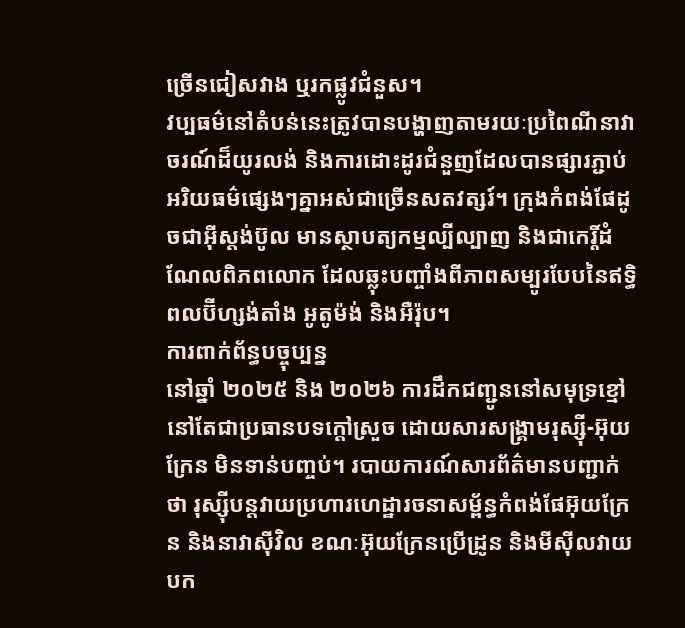ច្រើនជៀសវាង ឬរកផ្លូវជំនួស។
វប្បធម៌នៅតំបន់នេះត្រូវបានបង្ហាញតាមរយៈប្រពៃណីនាវាចរណ៍ដ៏យូរលង់ និងការដោះដូរជំនួញដែលបានផ្សារភ្ជាប់អរិយធម៌ផ្សេងៗគ្នាអស់ជាច្រើនសតវត្សរ៍។ ក្រុងកំពង់ផែដូចជាអ៊ីស្តង់ប៊ូល មានស្ថាបត្យកម្មល្បីល្បាញ និងជាកេរ្តិ៍ដំណែលពិភពលោក ដែលឆ្លុះបញ្ចាំងពីភាពសម្បូរបែបនៃឥទ្ធិពលប៊ីហ្សង់តាំង អូតូម៉ង់ និងអឺរ៉ុប។
ការពាក់ព័ន្ធបច្ចុប្បន្ន
នៅឆ្នាំ ២០២៥ និង ២០២៦ ការដឹកជញ្ជូននៅសមុទ្រខ្មៅនៅតែជាប្រធានបទក្តៅស្រួច ដោយសារសង្គ្រាមរុស្ស៊ី-អ៊ុយក្រែន មិនទាន់បញ្ចប់។ របាយការណ៍សារព័ត៌មានបញ្ជាក់ថា រុស្ស៊ីបន្តវាយប្រហារហេដ្ឋារចនាសម្ព័ន្ធកំពង់ផែអ៊ុយក្រែន និងនាវាស៊ីវិល ខណៈអ៊ុយក្រែនប្រើដ្រូន និងមីស៊ីលវាយបក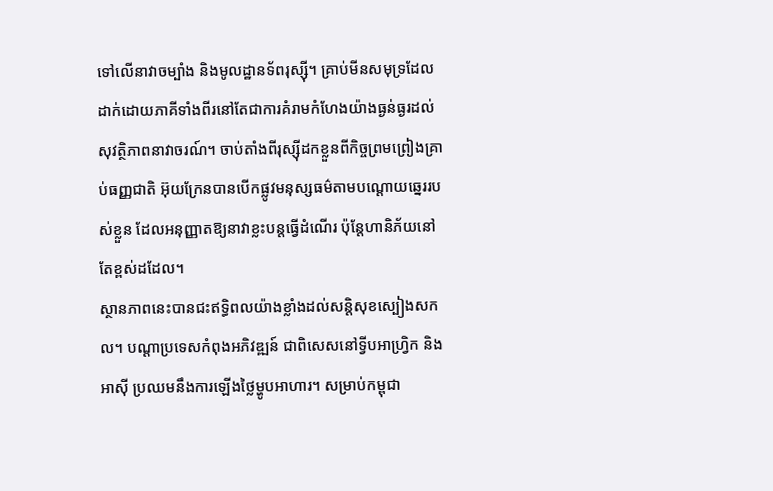ទៅលើនាវាចម្បាំង និងមូលដ្ឋានទ័ពរុស្ស៊ី។ គ្រាប់មីនសមុទ្រដែលដាក់ដោយភាគីទាំងពីរនៅតែជាការគំរាមកំហែងយ៉ាងធ្ងន់ធ្ងរដល់សុវត្ថិភាពនាវាចរណ៍។ ចាប់តាំងពីរុស្ស៊ីដកខ្លួនពីកិច្ចព្រមព្រៀងគ្រាប់ធញ្ញជាតិ អ៊ុយក្រែនបានបើកផ្លូវមនុស្សធម៌តាមបណ្តោយឆ្នេររបស់ខ្លួន ដែលអនុញ្ញាតឱ្យនាវាខ្លះបន្តធ្វើដំណើរ ប៉ុន្តែហានិភ័យនៅតែខ្ពស់ដដែល។
ស្ថានភាពនេះបានជះឥទ្ធិពលយ៉ាងខ្លាំងដល់សន្តិសុខស្បៀងសកល។ បណ្តាប្រទេសកំពុងអភិវឌ្ឍន៍ ជាពិសេសនៅទ្វីបអាហ្វ្រិក និងអាស៊ី ប្រឈមនឹងការឡើងថ្លៃម្ហូបអាហារ។ សម្រាប់កម្ពុជា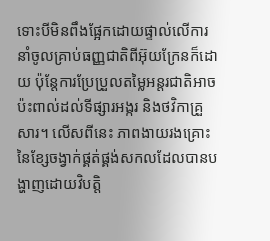ទោះបីមិនពឹងផ្អែកដោយផ្ទាល់លើការនាំចូលគ្រាប់ធញ្ញជាតិពីអ៊ុយក្រែនក៏ដោយ ប៉ុន្តែការប្រែប្រួលតម្លៃអន្តរជាតិអាចប៉ះពាល់ដល់ទីផ្សារអង្ករ និងថវិកាគ្រួសារ។ លើសពីនេះ ភាពងាយរងគ្រោះនៃខ្សែចង្វាក់ផ្គត់ផ្គង់សកលដែលបានបង្ហាញដោយវិបត្តិ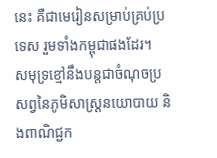នេះ គឺជាមេរៀនសម្រាប់គ្រប់ប្រទេស រួមទាំងកម្ពុជាផងដែរ។
សមុទ្រខ្មៅនឹងបន្តជាចំណុចប្រសព្វនៃភូមិសាស្ត្រនយោបាយ និងពាណិជ្ជក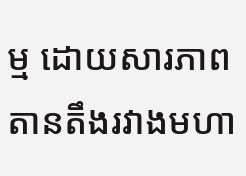ម្ម ដោយសារភាពតានតឹងរវាងមហា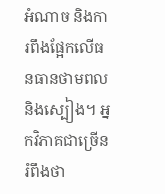អំណាច និងការពឹងផ្អែកលើធនធានថាមពល និងស្បៀង។ អ្នកវិភាគជាច្រើនរំពឹងថា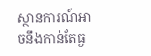ស្ថានការណ៍អាចនឹងកាន់តែធ្ង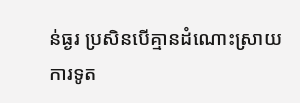ន់ធ្ងរ ប្រសិនបើគ្មានដំណោះស្រាយការទូត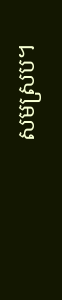សមស្រប។